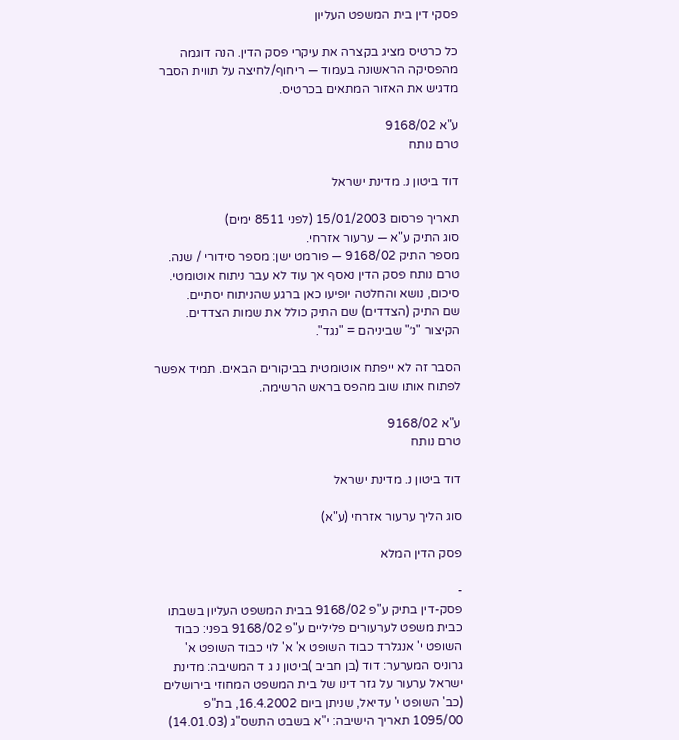פסקי דין בית המשפט העליון

כל כרטיס מציג בקצרה את עיקרי פסק הדין. הנה דוגמה מהפסיקה הראשונה בעמוד — ריחוף/לחיצה על תווית הסבר מדגיש את האזור המתאים בכרטיס.

ע"א 9168/02
טרם נותח

דוד ביטון נ. מדינת ישראל

תאריך פרסום 15/01/2003 (לפני 8511 ימים)
סוג התיק ע"א — ערעור אזרחי.
מספר התיק 9168/02 — פורמט ישן: מספר סידורי / שנה.
טרם נותח פסק הדין נאסף אך עוד לא עבר ניתוח אוטומטי. סיכום, נושא והחלטה יופיעו כאן ברגע שהניתוח יסתיים.
שם התיק (הצדדים) שם התיק כולל את שמות הצדדים. הקיצור "נ׳" שביניהם = "נגד".

הסבר זה לא ייפתח אוטומטית בביקורים הבאים. תמיד אפשר לפתוח אותו שוב מהפס בראש הרשימה.

ע"א 9168/02
טרם נותח

דוד ביטון נ. מדינת ישראל

סוג הליך ערעור אזרחי (ע"א)

פסק הדין המלא

-
פסק-דין בתיק ע"פ 9168/02 בבית המשפט העליון בשבתו כבית משפט לערעורים פליליים ע"פ 9168/02 בפני: כבוד השופט י' אנגלרד כבוד השופט א' א' לוי כבוד השופט א' גרוניס המערער: דוד (בן חביב )ביטון נ ג ד המשיבה: מדינת ישראל ערעור על גזר דינו של בית המשפט המחוזי בירושלים (כב' השופט י' עדיאל, שניתן ביום 16.4.2002, בת"פ 1095/00 תאריך הישיבה: י"א בשבט התשס"ג (14.01.03)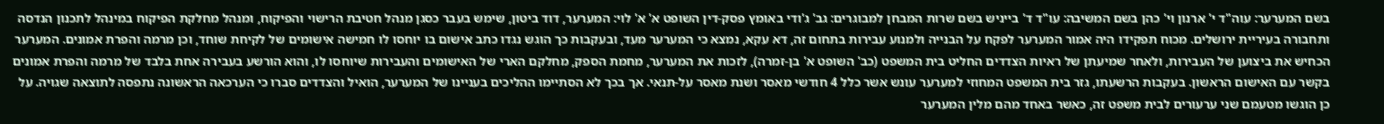בשם המערער: עוה"ד י' ארנון וי' כהן בשם המשיבה: עו"ד ד' בייניש בשם שרות המבחן למבוגרים: גב' ג'ודי באומץ פסק-דין השופט א' א' לוי: המערער, דוד ביטון, שימש בעבר כסגן מנהל חטיבת הרישוי והפיקוח, ומנהל מחלקת הפיקוח במינהל לתכנון הנדסה ותחבורה בעיריית ירושלים. מכוח תפקידו היה אמור המערער לפקח על הבנייה ולמנוע עבירות בתחום זה, דא עקא, נמצא כי המערער מעד, ובעקבות כך הוגש נגדו כתב אישום בו יוחסו לו חמישה אישומים של לקיחת שוחד, וכן מרמה והפרת אמונים. המערער הכחיש את ביצוען של העבירות, ולאחר שמיעתן של ראיות הצדדים החליט בית המשפט (כב' השופט א' בן-זמרה), לזכות את המערער, מחמת הספק, מחלקם הארי של האישומים והעבירות שיוחסו לו, והוא הורשע בעבירה אחת בלבד של מרמה והפרת אמונים בקשר עם האישום הראשון. בעקבות הרשעתו, גזר בית המשפט המחוזי למערער עונש אשר כלל 4 חודשי מאסר ושנת מאסר על-תנאי. אך בכך לא הסתיימו ההליכים בעניינו של המערער, הואיל והצדדים סברו כי הערכאה הראשונה נתפסה לתוצאה שגויה. על כן הוגשו מטעמם שני ערעורים לבית משפט זה, כאשר באחד מהם מלין המערער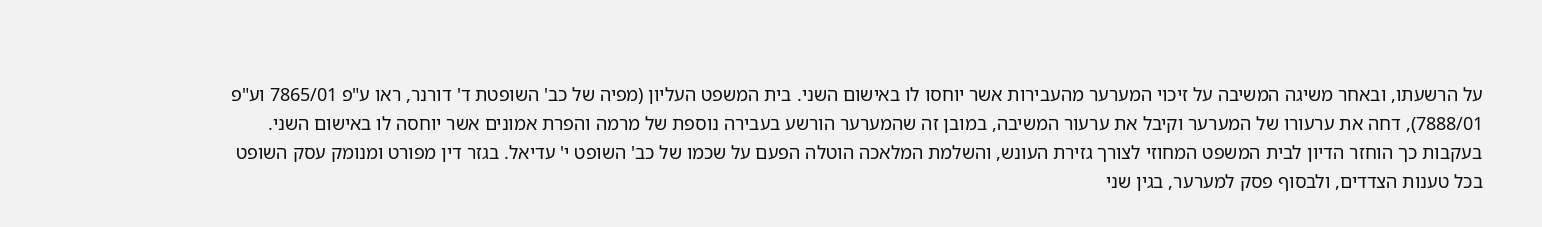על הרשעתו, ובאחר משיגה המשיבה על זיכוי המערער מהעבירות אשר יוחסו לו באישום השני. בית המשפט העליון (מפיה של כב' השופטת ד' דורנר, ראו ע"פ 7865/01 וע"פ 7888/01), דחה את ערעורו של המערער וקיבל את ערעור המשיבה, במובן זה שהמערער הורשע בעבירה נוספת של מרמה והפרת אמונים אשר יוחסה לו באישום השני. בעקבות כך הוחזר הדיון לבית המשפט המחוזי לצורך גזירת העונש, והשלמת המלאכה הוטלה הפעם על שכמו של כב' השופט י' עדיאל. בגזר דין מפורט ומנומק עסק השופט בכל טענות הצדדים, ולבסוף פסק למערער, בגין שני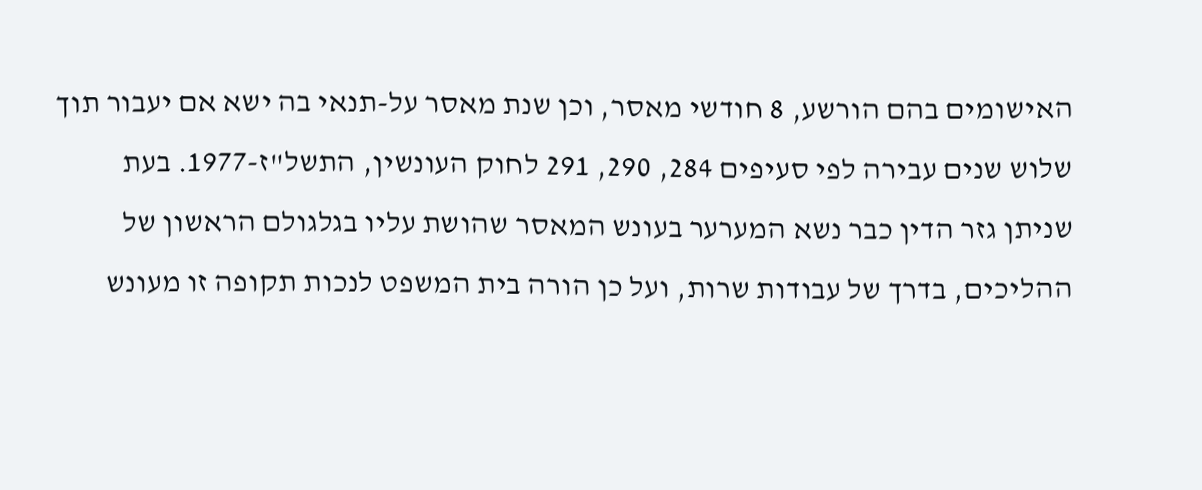האישומים בהם הורשע, 8 חודשי מאסר, וכן שנת מאסר על-תנאי בה ישא אם יעבור תוך שלוש שנים עבירה לפי סעיפים 284, 290, 291 לחוק העונשין, התשל"ז-1977. בעת שניתן גזר הדין כבר נשא המערער בעונש המאסר שהושת עליו בגלגולם הראשון של ההליכים, בדרך של עבודות שרות, ועל כן הורה בית המשפט לנכות תקופה זו מעונש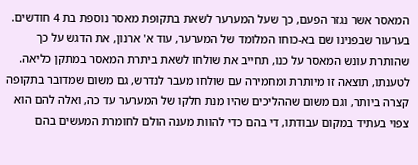המאסר אשר נגזר הפעם, כך שעל המערער לשאת בתקופת מאסר נוספת בת 4 חודשים. בערעור שבפנינו שם בא-כוחו המלומד של המערער, עוד א' ארנון, את הדגש על כך שהותרת עונש המאסר על כנו, תחייב את שולחו לשאת ביתרת המאסר במתקן כליאה. לטענתו, תוצאה זו מיותרת ומחמירה עם שולחו מעבר לנדרש, גם משום שמדובר בתקופה קצרה ביותר, וגם משום שההליכים שהיו מנת חלקו של המערער עד כה, ואלה להם הוא צפוי בעתיד במקום עבודתו, די בהם כדי להוות מענה הולם לחומרת המעשים בהם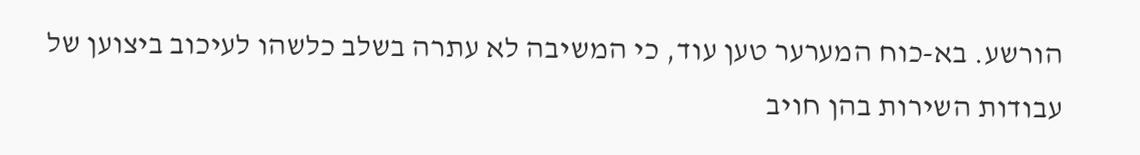הורשע. בא-כוח המערער טען עוד, כי המשיבה לא עתרה בשלב כלשהו לעיכוב ביצוען של עבודות השירות בהן חויב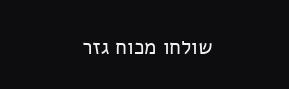שולחו מכוח גזר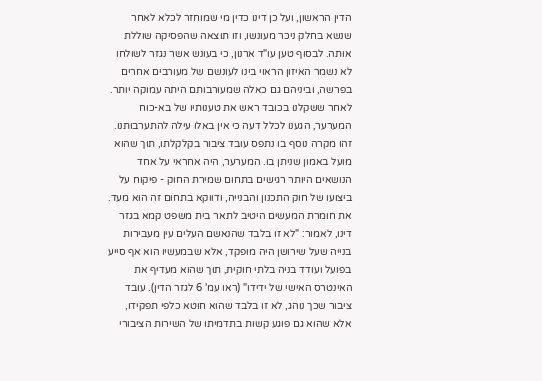הדין הראשון, ועל כן דינו כדין מי שמוחזר לכלא לאחר שנשא בחלק ניכר מעונשו, וזו תוצאה שהפסיקה שוללת אותה. לבסוף טען עו"ד ארנון, כי בעונש אשר נגזר לשולחו לא נשמר האיזון הראוי בינו לעונשם של מעורבים אחרים בפרשה, וביניהם גם כאלה שמעורבותם היתה עמוקה יותר. לאחר ששקלנו בכובד ראש את טענותיו של בא-כוח המערער, הגענו לכלל דעה כי אין באלו עילה להתערבותנו. זהו מקרה נוסף בו נתפס עובד ציבור בקלקלתו, תוך שהוא מועל באמון שניתן בו. המערער, היה אחראי על אחד הנושאים היותר רגישים בתחום שמירת החוק - פיקוח על ביצועו של חוק התכנון והבנייה, ודווקא בתחום זה הוא מעד. את חומרת המעשים היטיב לתאר בית משפט קמא בגזר דינו, לאמור: "לא זו בלבד שהנאשם העלים עין מעבירות בנייה שעל שירושן היה מופקד, אלא שבמעשיו הוא אף סייע בפועל ועודד בניה בלתי חוקית, תוך שהוא מעדיף את האינטרס האישי של ידידו" (ראו עמ' 6 לגזר הדין). עובד ציבור שכך נוהג, לא זו בלבד שהוא חוטא כלפי תפקידו, אלא שהוא גם פוגע קשות בתדמיתו של השירות הציבורי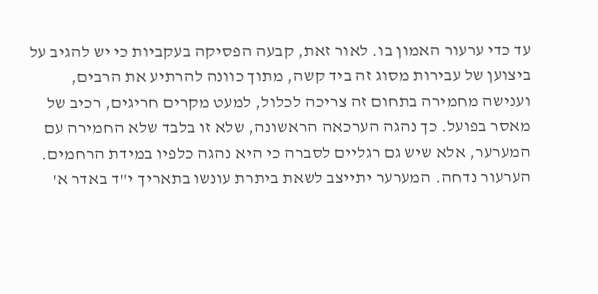עד כדי ערעור האמון בו. לאור זאת, קבעה הפסיקה בעקביות כי יש להגיב על ביצוען של עבירות מסוג זה ביד קשה, מתוך כוונה להרתיע את הרבים, וענישה מחמירה בתחום זה צריכה לכלול, למעט מקרים חריגים, רכיב של מאסר בפועל. כך נהגה הערכאה הראשונה, שלא זו בלבד שלא החמירה עם המערער, אלא שיש גם רגליים לסברה כי היא נהגה כלפיו במידת הרחמים. הערעור נדחה. המערער יתייצב לשאת ביתרת עונשו בתאריך י"ד באדר א'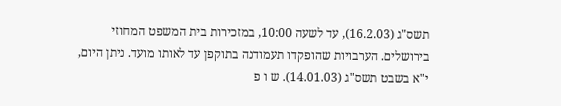תשס"ג (16.2.03), עד לשעה 10:00, במזכירות בית המשפט המחוזי בירושלים. הערבויות שהופקדו תעמודנה בתוקפן עד לאותו מועד. ניתן היום, י"א בשבט תשס"ג (14.01.03). ש ו פ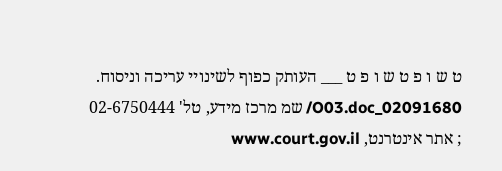ט ש ו פ ט ש ו פ ט ___ העותק כפוף לשינויי עריכה וניסוח. 02091680_O03.doc/ שמ מרכז מידע, טל' 02-6750444 ; אתר אינטרנט, www.court.gov.il